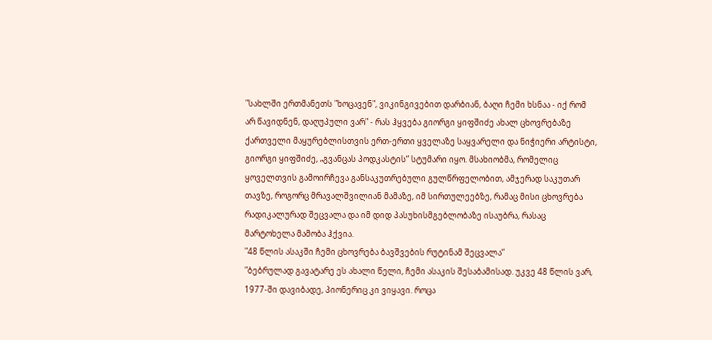"სახლში ერთმანეთს "ხოცავენ", ვიკინგივებით დარბიან, ბაღი ჩემი ხსნაა - იქ რომ არ წავიდნენ, დაღუპული ვარ" - რას ჰყვება გიორგი ყიფშიძე ახალ ცხოვრებაზე
ქართველი მაყურებლისთვის ერთ-ერთი ყველაზე საყვარელი და ნიჭიერი არტისტი, გიორგი ყიფშიძე, „გვანცას პოდკასტის“ სტუმარი იყო. მსახიობმა, რომელიც ყოველთვის გამოირჩევა განსაკუთრებული გულწრფელობით, ამჯერად საკუთარ თავზე, როგორც მრავალშვილიან მამაზე, იმ სირთულეებზე, რამაც მისი ცხოვრება რადიკალურად შეცვალა და იმ დიდ პასუხისმგებლობაზე ისაუბრა, რასაც მარტოხელა მამობა ჰქვია.
"48 წლის ასაკში ჩემი ცხოვრება ბავშვების რუტინამ შეცვალა“
"ბებრულად გავატარე ეს ახალი წელი, ჩემი ასაკის შესაბამისად. უკვე 48 წლის ვარ, 1977-ში დავიბადე, პიონერიც კი ვიყავი. როცა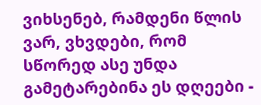ვიხსენებ, რამდენი წლის ვარ, ვხვდები, რომ სწორედ ასე უნდა გამეტარებინა ეს დღეები -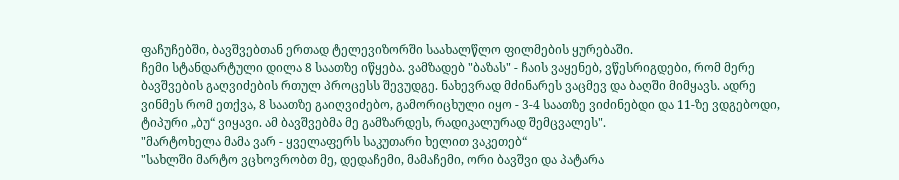ფაჩუჩებში, ბავშვებთან ერთად ტელევიზორში საახალწლო ფილმების ყურებაში.
ჩემი სტანდარტული დილა 8 საათზე იწყება. ვამზადებ "ბაზას" - ჩაის ვაყენებ, ვწესრიგდები, რომ მერე ბავშვების გაღვიძების რთულ პროცესს შევუდგე. ნახევრად მძინარეს ვაცმევ და ბაღში მიმყავს. ადრე ვინმეს რომ ეთქვა, 8 საათზე გაიღვიძებო, გამორიცხული იყო - 3-4 საათზე ვიძინებდი და 11-ზე ვდგებოდი, ტიპური „ბუ“ ვიყავი. ამ ბავშვებმა მე გამზარდეს, რადიკალურად შემცვალეს".
"მარტოხელა მამა ვარ - ყველაფერს საკუთარი ხელით ვაკეთებ“
"სახლში მარტო ვცხოვრობთ მე, დედაჩემი, მამაჩემი, ორი ბავშვი და პატარა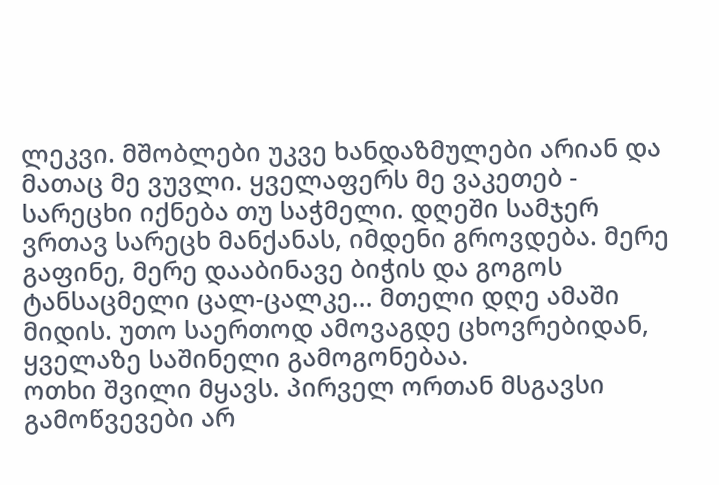ლეკვი. მშობლები უკვე ხანდაზმულები არიან და მათაც მე ვუვლი. ყველაფერს მე ვაკეთებ - სარეცხი იქნება თუ საჭმელი. დღეში სამჯერ ვრთავ სარეცხ მანქანას, იმდენი გროვდება. მერე გაფინე, მერე დააბინავე ბიჭის და გოგოს ტანსაცმელი ცალ-ცალკე... მთელი დღე ამაში მიდის. უთო საერთოდ ამოვაგდე ცხოვრებიდან, ყველაზე საშინელი გამოგონებაა.
ოთხი შვილი მყავს. პირველ ორთან მსგავსი გამოწვევები არ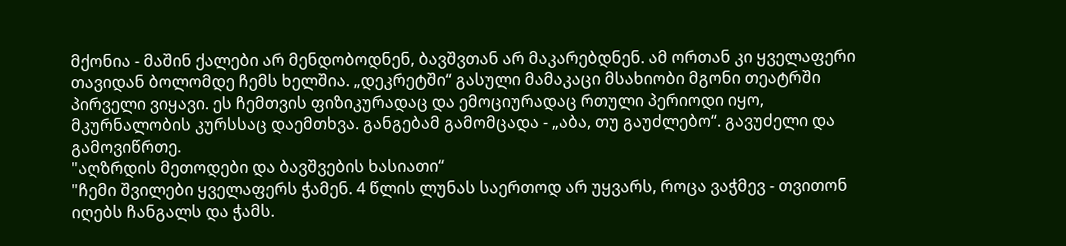მქონია - მაშინ ქალები არ მენდობოდნენ, ბავშვთან არ მაკარებდნენ. ამ ორთან კი ყველაფერი თავიდან ბოლომდე ჩემს ხელშია. „დეკრეტში“ გასული მამაკაცი მსახიობი მგონი თეატრში პირველი ვიყავი. ეს ჩემთვის ფიზიკურადაც და ემოციურადაც რთული პერიოდი იყო, მკურნალობის კურსსაც დაემთხვა. განგებამ გამომცადა - „აბა, თუ გაუძლებო“. გავუძელი და გამოვიწრთე.
"აღზრდის მეთოდები და ბავშვების ხასიათი“
"ჩემი შვილები ყველაფერს ჭამენ. 4 წლის ლუნას საერთოდ არ უყვარს, როცა ვაჭმევ - თვითონ იღებს ჩანგალს და ჭამს.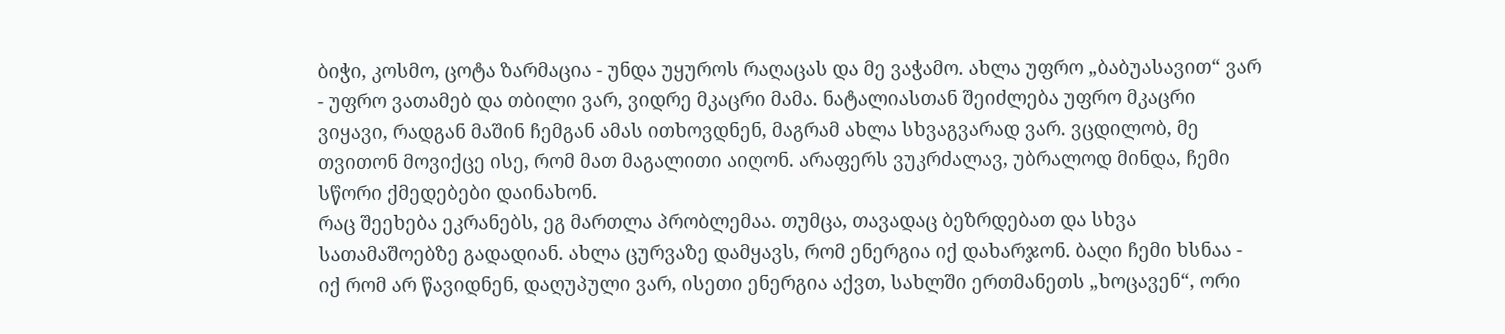ბიჭი, კოსმო, ცოტა ზარმაცია - უნდა უყუროს რაღაცას და მე ვაჭამო. ახლა უფრო „ბაბუასავით“ ვარ - უფრო ვათამებ და თბილი ვარ, ვიდრე მკაცრი მამა. ნატალიასთან შეიძლება უფრო მკაცრი ვიყავი, რადგან მაშინ ჩემგან ამას ითხოვდნენ, მაგრამ ახლა სხვაგვარად ვარ. ვცდილობ, მე თვითონ მოვიქცე ისე, რომ მათ მაგალითი აიღონ. არაფერს ვუკრძალავ, უბრალოდ მინდა, ჩემი სწორი ქმედებები დაინახონ.
რაც შეეხება ეკრანებს, ეგ მართლა პრობლემაა. თუმცა, თავადაც ბეზრდებათ და სხვა სათამაშოებზე გადადიან. ახლა ცურვაზე დამყავს, რომ ენერგია იქ დახარჯონ. ბაღი ჩემი ხსნაა - იქ რომ არ წავიდნენ, დაღუპული ვარ, ისეთი ენერგია აქვთ, სახლში ერთმანეთს „ხოცავენ“, ორი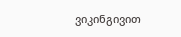ვიკინგივით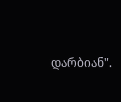დარბიან".